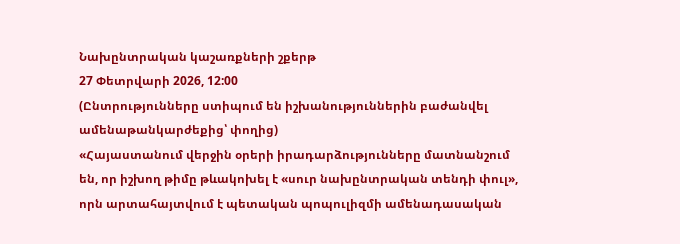Նախընտրական կաշառքների շքերթ
27 Փետրվարի 2026, 12:00
(Ընտրությունները ստիպում են իշխանություններին բաժանվել ամենաթանկարժեքից՝ փողից)
«Հայաստանում վերջին օրերի իրադարձությունները մատնանշում են, որ իշխող թիմը թևակոխել է «սուր նախընտրական տենդի փուլ», որն արտահայտվում է պետական պոպուլիզմի ամենադասական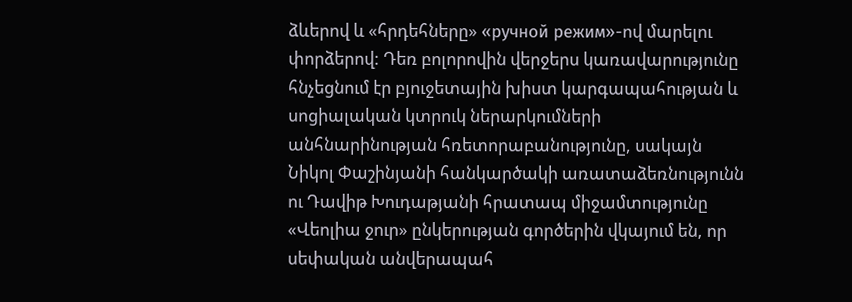ձևերով և «հրդեհները» «ручной режим»-ով մարելու փորձերով: Դեռ բոլորովին վերջերս կառավարությունը հնչեցնում էր բյուջետային խիստ կարգապահության և սոցիալական կտրուկ ներարկումների անհնարինության հռետորաբանությունը, սակայն Նիկոլ Փաշինյանի հանկարծակի առատաձեռնությունն ու Դավիթ Խուդաթյանի հրատապ միջամտությունը «Վեոլիա ջուր» ընկերության գործերին վկայում են, որ սեփական անվերապահ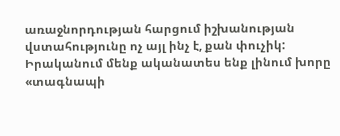առաջնորդության հարցում իշխանության վստահությունը ոչ այլ ինչ է, քան փուչիկ:
Իրականում մենք ականատես ենք լինում խորը «տագնապի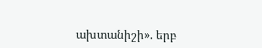ախտանիշի». երբ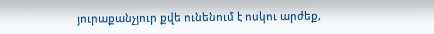յուրաքանչյուր քվե ունենում է ոսկու արժեք,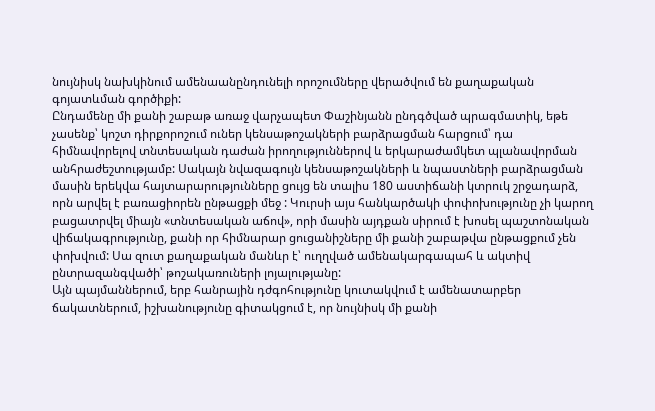նույնիսկ նախկինում ամենաանընդունելի որոշումները վերածվում են քաղաքական գոյատևման գործիքի:
Ընդամենը մի քանի շաբաթ առաջ վարչապետ Փաշինյանն ընդգծված պրագմատիկ, եթե չասենք՝ կոշտ դիրքորոշում ուներ կենսաթոշակների բարձրացման հարցում՝ դա հիմնավորելով տնտեսական դաժան իրողություններով և երկարաժամկետ պլանավորման անհրաժեշտությամբ: Սակայն նվազագույն կենսաթոշակների և նպաստների բարձրացման մասին երեկվա հայտարարությունները ցույց են տալիս 180 աստիճանի կտրուկ շրջադարձ, որն արվել է բառացիորեն ընթացքի մեջ : Կուրսի այս հանկարծակի փոփոխությունը չի կարող բացատրվել միայն «տնտեսական աճով», որի մասին այդքան սիրում է խոսել պաշտոնական վիճակագրությունը, քանի որ հիմնարար ցուցանիշները մի քանի շաբաթվա ընթացքում չեն փոխվում: Սա զուտ քաղաքական մանևր է՝ ուղղված ամենակարգապահ և ակտիվ ընտրազանգվածի՝ թոշակառուների լոյալությանը:
Այն պայմաններում, երբ հանրային դժգոհությունը կուտակվում է ամենատարբեր ճակատներում, իշխանությունը գիտակցում է, որ նույնիսկ մի քանի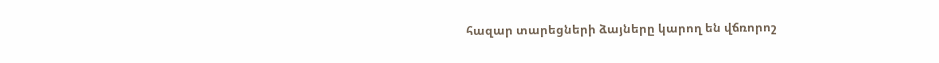հազար տարեցների ձայները կարող են վճռորոշ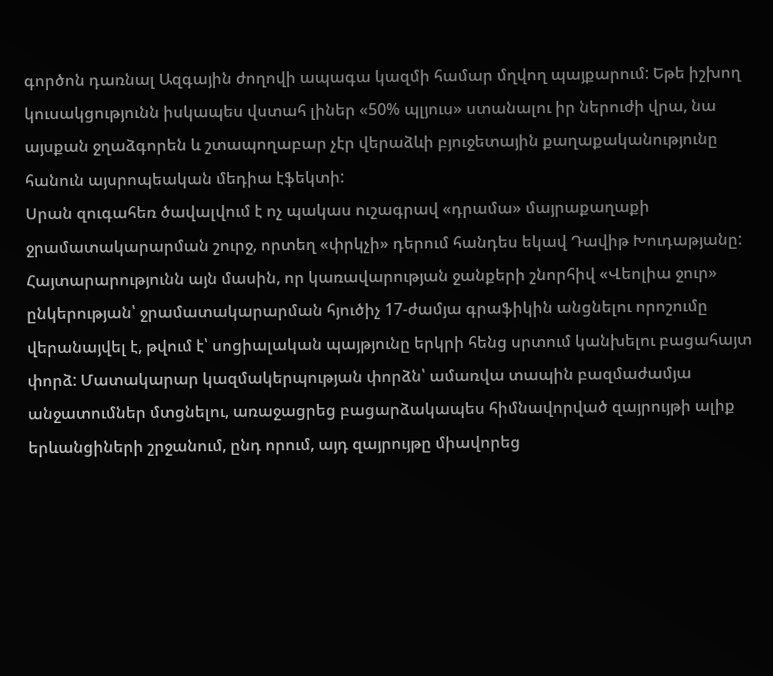գործոն դառնալ Ազգային ժողովի ապագա կազմի համար մղվող պայքարում: Եթե իշխող կուսակցությունն իսկապես վստահ լիներ «50% պլյուս» ստանալու իր ներուժի վրա, նա այսքան ջղաձգորեն և շտապողաբար չէր վերաձևի բյուջետային քաղաքականությունը հանուն այսրոպեական մեդիա էֆեկտի:
Սրան զուգահեռ ծավալվում է ոչ պակաս ուշագրավ «դրամա» մայրաքաղաքի ջրամատակարարման շուրջ, որտեղ «փրկչի» դերում հանդես եկավ Դավիթ Խուդաթյանը: Հայտարարությունն այն մասին, որ կառավարության ջանքերի շնորհիվ «Վեոլիա ջուր» ընկերության՝ ջրամատակարարման հյուծիչ 17-ժամյա գրաֆիկին անցնելու որոշումը վերանայվել է, թվում է՝ սոցիալական պայթյունը երկրի հենց սրտում կանխելու բացահայտ փորձ: Մատակարար կազմակերպության փորձն՝ ամառվա տապին բազմաժամյա անջատումներ մտցնելու, առաջացրեց բացարձակապես հիմնավորված զայրույթի ալիք երևանցիների շրջանում, ընդ որում, այդ զայրույթը միավորեց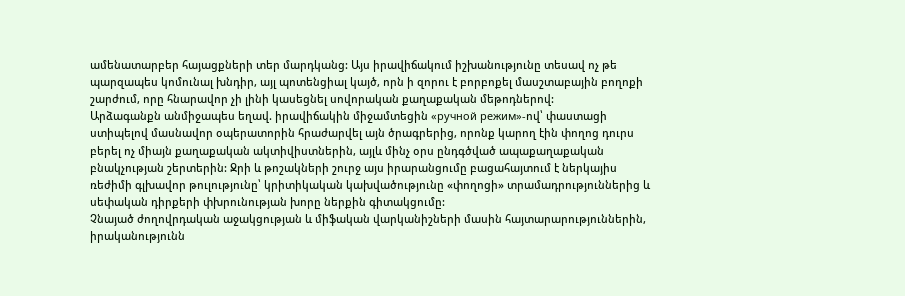ամենատարբեր հայացքների տեր մարդկանց: Այս իրավիճակում իշխանությունը տեսավ ոչ թե պարզապես կոմունալ խնդիր, այլ պոտենցիալ կայծ, որն ի զորու է բորբոքել մասշտաբային բողոքի շարժում, որը հնարավոր չի լինի կասեցնել սովորական քաղաքական մեթոդներով:
Արձագանքն անմիջապես եղավ. իրավիճակին միջամտեցին «ручной режим»-ով՝ փաստացի ստիպելով մասնավոր օպերատորին հրաժարվել այն ծրագրերից, որոնք կարող էին փողոց դուրս բերել ոչ միայն քաղաքական ակտիվիստներին, այլև մինչ օրս ընդգծված ապաքաղաքական բնակչության շերտերին: Ջրի և թոշակների շուրջ այս իրարանցումը բացահայտում է ներկայիս ռեժիմի գլխավոր թուլությունը՝ կրիտիկական կախվածությունը «փողոցի» տրամադրություններից և սեփական դիրքերի փխրունության խորը ներքին գիտակցումը:
Չնայած ժողովրդական աջակցության և միֆական վարկանիշների մասին հայտարարություններին, իրականությունն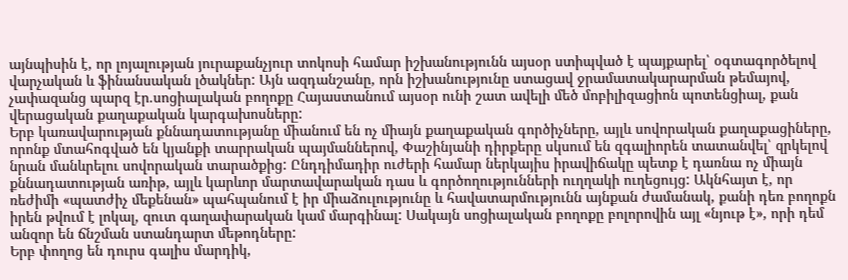այնպիսին է, որ լոյալության յուրաքանչյուր տոկոսի համար իշխանությունն այսօր ստիպված է պայքարել՝ օգտագործելով վարչական և ֆինանսական լծակներ: Այն ազդանշանը, որն իշխանությունը ստացավ ջրամատակարարման թեմայով, չափազանց պարզ էր.սոցիալական բողոքը Հայաստանում այսօր ունի շատ ավելի մեծ մոբիլիզացիոն պոտենցիալ, քան վերացական քաղաքական կարգախոսները:
Երբ կառավարության քննադատությանը միանում են ոչ միայն քաղաքական գործիչները, այլև սովորական քաղաքացիները, որոնք մտահոգված են կյանքի տարրական պայմաններով, Փաշինյանի դիրքերը սկսում են զգալիորեն տատանվել՝ զրկելով նրան մանևրելու սովորական տարածքից: Ընդդիմադիր ուժերի համար ներկայիս իրավիճակը պետք է դառնա ոչ միայն քննադատության առիթ, այլև կարևոր մարտավարական դաս և գործողությունների ուղղակի ուղեցույց: Ակնհայտ է, որ ռեժիմի «պատժիչ մեքենան» պահպանում է իր միաձուլությունը և հավատարմությունն այնքան ժամանակ, քանի դեռ բողոքն իրեն թվում է լոկալ, զուտ գաղափարական կամ մարգինալ: Սակայն սոցիալական բողոքը բոլորովին այլ «նյութ է», որի դեմ անզոր են ճնշման ստանդարտ մեթոդները:
Երբ փողոց են դուրս գալիս մարդիկ,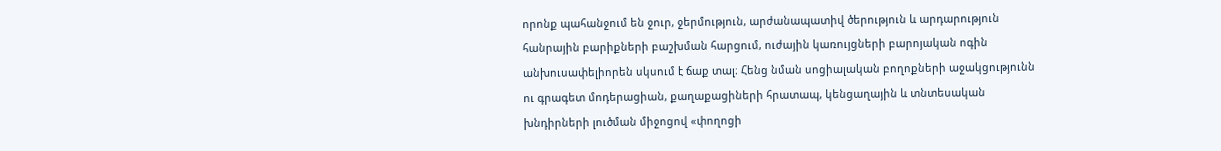որոնք պահանջում են ջուր, ջերմություն, արժանապատիվ ծերություն և արդարություն հանրային բարիքների բաշխման հարցում, ուժային կառույցների բարոյական ոգին անխուսափելիորեն սկսում է ճաք տալ։ Հենց նման սոցիալական բողոքների աջակցությունն ու գրագետ մոդերացիան, քաղաքացիների հրատապ, կենցաղային և տնտեսական խնդիրների լուծման միջոցով «փողոցի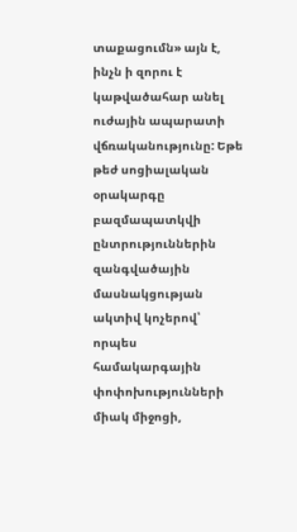տաքացումն» այն է, ինչն ի զորու է կաթվածահար անել ուժային ապարատի վճռականությունը: Եթե թեժ սոցիալական օրակարգը բազմապատկվի ընտրություններին զանգվածային մասնակցության ակտիվ կոչերով՝ որպես համակարգային փոփոխությունների միակ միջոցի,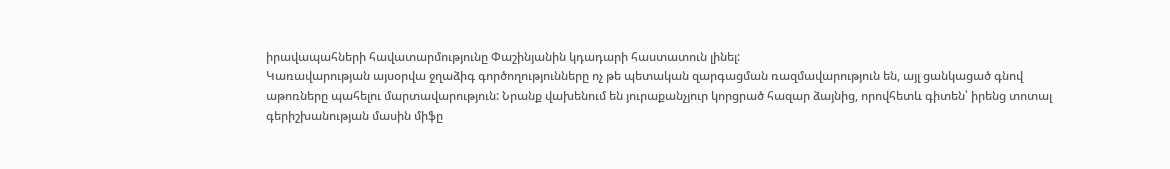իրավապահների հավատարմությունը Փաշինյանին կդադարի հաստատուն լինել:
Կառավարության այսօրվա ջղաձիգ գործողությունները ոչ թե պետական զարգացման ռազմավարություն են, այլ ցանկացած գնով աթոռները պահելու մարտավարություն: Նրանք վախենում են յուրաքանչյուր կորցրած հազար ձայնից, որովհետև գիտեն՝ իրենց տոտալ գերիշխանության մասին միֆը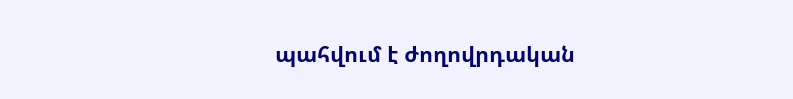պահվում է ժողովրդական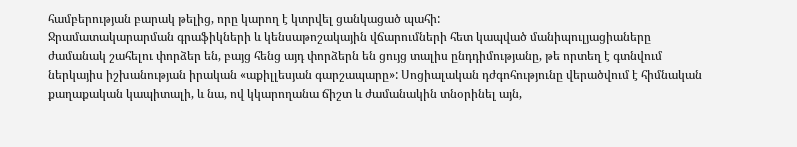համբերության բարակ թելից, որը կարող է կտրվել ցանկացած պահի:
Ջրամատակարարման գրաֆիկների և կենսաթոշակային վճարումների հետ կապված մանիպուլյացիաները ժամանակ շահելու փորձեր են, բայց հենց այդ փորձերն են ցույց տալիս ընդդիմությանը, թե որտեղ է գտնվում ներկայիս իշխանության իրական «աքիլլեսյան գարշապարը»: Սոցիալական դժգոհությունը վերածվում է հիմնական քաղաքական կապիտալի, և նա, ով կկարողանա ճիշտ և ժամանակին տնօրինել այն,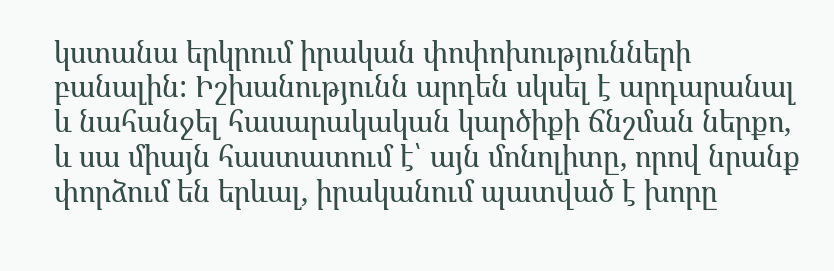կստանա երկրում իրական փոփոխությունների բանալին: Իշխանությունն արդեն սկսել է արդարանալ և նահանջել հասարակական կարծիքի ճնշման ներքո, և սա միայն հաստատում է՝ այն մոնոլիտը, որով նրանք փորձում են երևալ, իրականում պատված է խորը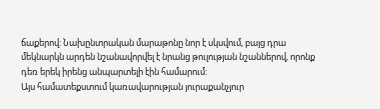ճաքերով: Նախընտրական մարաթոնը նոր է սկսվում, բայց դրա մեկնարկն արդեն նշանավորվել է նրանց թուլության նշաններով, որոնք դեռ երեկ իրենց անպարտելի էին համարում:
Այս համատեքստում կառավարության յուրաքանչյուր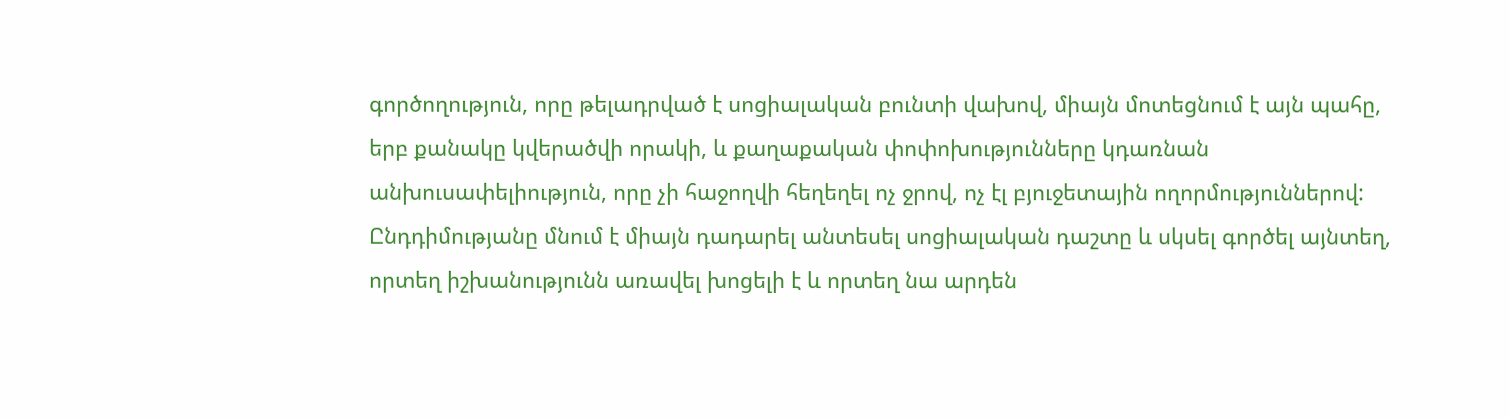գործողություն, որը թելադրված է սոցիալական բունտի վախով, միայն մոտեցնում է այն պահը, երբ քանակը կվերածվի որակի, և քաղաքական փոփոխությունները կդառնան անխուսափելիություն, որը չի հաջողվի հեղեղել ոչ ջրով, ոչ էլ բյուջետային ողորմություններով: Ընդդիմությանը մնում է միայն դադարել անտեսել սոցիալական դաշտը և սկսել գործել այնտեղ, որտեղ իշխանությունն առավել խոցելի է և որտեղ նա արդեն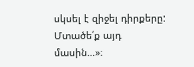սկսել է զիջել դիրքերը:
Մտածե՛ք այդ մասին…»։